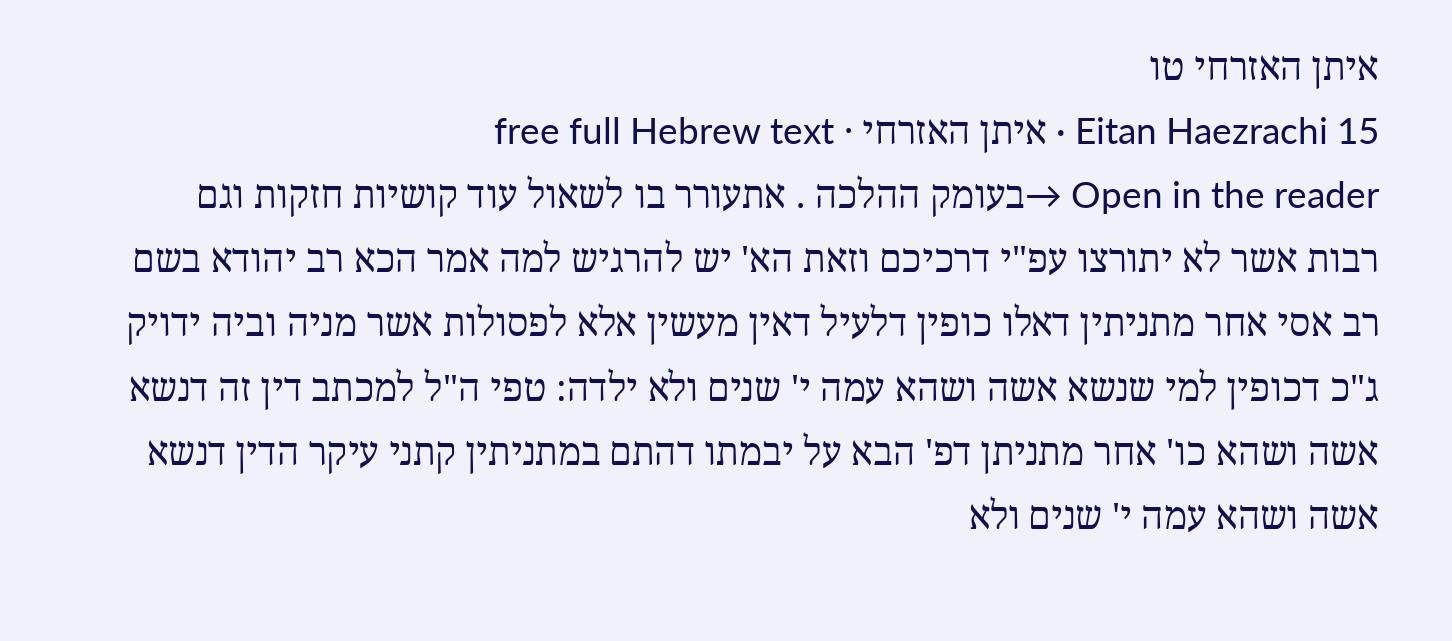איתן האזרחי טו
Eitan Haezrachi 15 · איתן האזרחי · free full Hebrew text
Open in the reader →בעומק ההלכה . אתעורר בו לשאול עוד קושיות חזקות וגם רבות אשר לא יתורצו עפ"י דרכיכם וזאת הא' יש להרגיש למה אמר הכא רב יהודא בשם רב אסי אחר מתניתין דאלו כופין דלעיל דאין מעשין אלא לפסולות אשר מניה וביה ידויק ג"כ דכופין למי שנשא אשה ושהא עמה י' שנים ולא ילדה: טפי ה"ל למכתב דין זה דנשא אשה ושהא כו' אחר מתניתן דפ' הבא על יבמתו דהתם במתניתין קתני עיקר הדין דנשא אשה ושהא עמה י' שנים ולא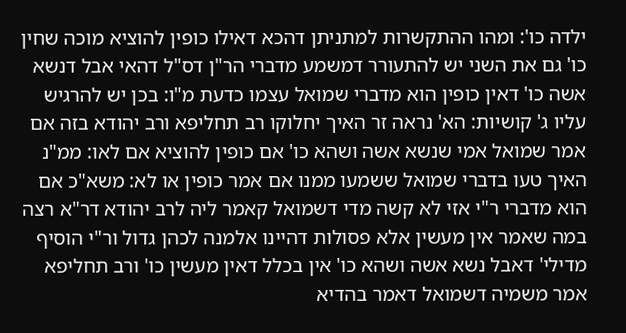ילדה כו': ומהו ההתקשרות למתניתן דהכא דאילו כופין להוציא מוכה שחין כו' גם את השני יש להתעורר דמשמע מדברי הר"ן דס"ל דהאי אבל דנשא אשה כו' דאין כופין הוא מדברי שמואל עצמו כדעת מ"ו: בכן יש להרגיש עליו ג' קושיות: הא' נראה זר האיך יחלוקו רב תחליפא ורב יהודא בזה אם אמר שמואל אמי שנשא אשה ושהא כו' אם כופין להוציא אם לאו: ממ"נ האיך טעו בדברי שמואל ששמעו ממנו אם אמר כופין או לא: משא"כ אם הוא מדברי ר"י אזי לא קשה מדי דשמואל קאמר ליה לרב יהודא דר"א רצה במה שאמר אין מעשין אלא פסולות דהיינו אלמנה לכהן גדול ור"י הוסיף מדילי' דאבל נשא אשה ושהא כו' אין בכלל דאין מעשין כו' ורב תחליפא אמר משמיה דשמואל דאמר בהדיא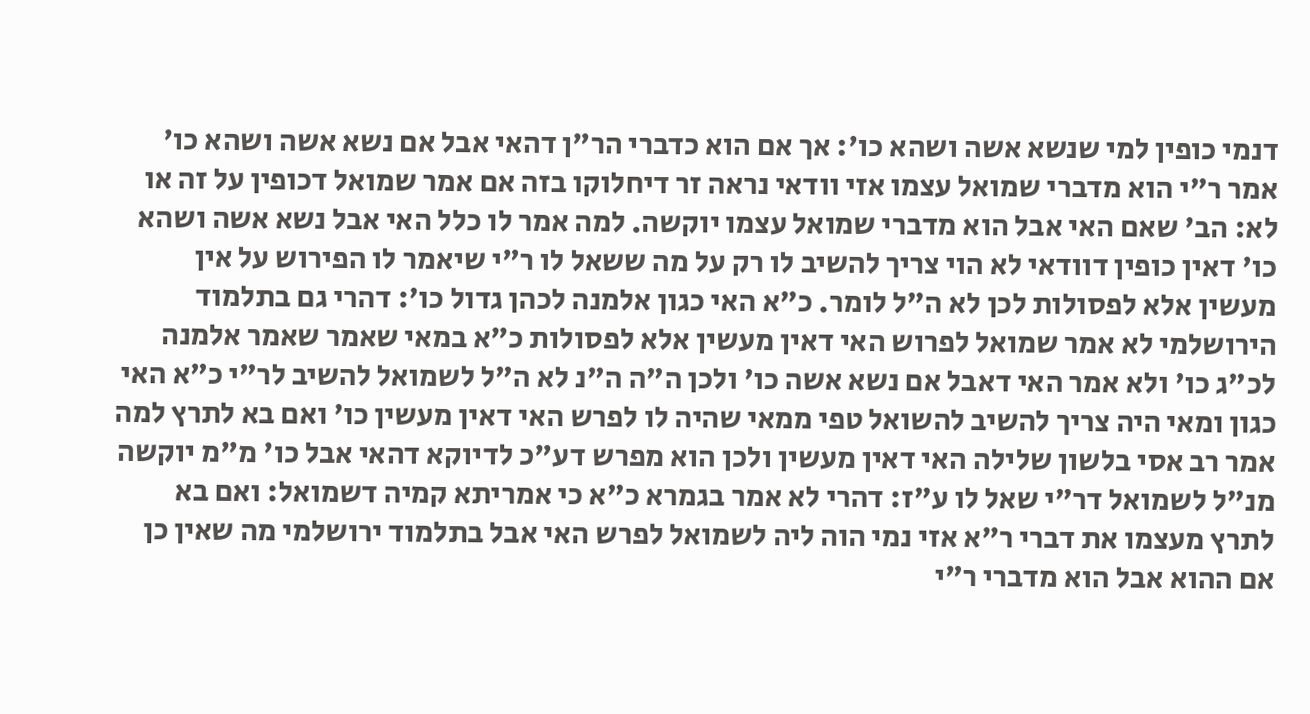דנמי כופין למי שנשא אשה ושהא כו': אך אם הוא כדברי הר"ן דהאי אבל אם נשא אשה ושהא כו' אמר ר"י הוא מדברי שמואל עצמו אזי וודאי נראה זר דיחלוקו בזה אם אמר שמואל דכופין על זה או לא: הב' שאם האי אבל הוא מדברי שמואל עצמו יוקשה. למה אמר לו כלל האי אבל נשא אשה ושהא כו' דאין כופין דוודאי לא הוי צריך להשיב לו רק על מה ששאל לו ר"י שיאמר לו הפירוש על אין מעשין אלא לפסולות לכן לא ה"ל לומר. כ"א האי כגון אלמנה לכהן גדול כו': דהרי גם בתלמוד הירושלמי לא אמר שמואל לפרוש האי דאין מעשין אלא לפסולות כ"א במאי שאמר שאמר אלמנה לכ"ג כו' ולא אמר האי דאבל אם נשא אשה כו' ולכן ה"ה ה"נ לא ה"ל לשמואל להשיב לר"י כ"א האי כגון ומאי היה צריך להשיב להשואל טפי ממאי שהיה לו לפרש האי דאין מעשין כו' ואם בא לתרץ למה אמר רב אסי בלשון שלילה האי דאין מעשין ולכן הוא מפרש דע"כ לדיוקא דהאי אבל כו' מ"מ יוקשה מנ"ל לשמואל דר"י שאל לו ע"ז: דהרי לא אמר בגמרא כ"א כי אמריתא קמיה דשמואל: ואם בא לתרץ מעצמו את דברי ר"א אזי נמי הוה ליה לשמואל לפרש האי אבל בתלמוד ירושלמי מה שאין כן אם ההוא אבל הוא מדברי ר"י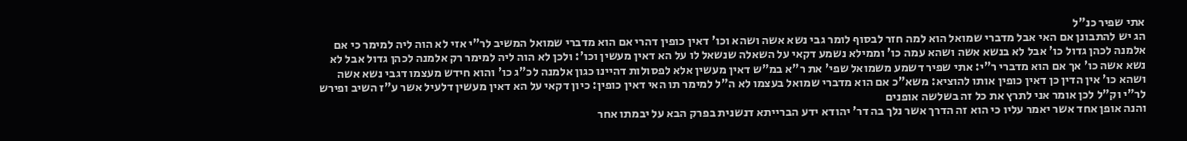אתי שפיר כנ"ל
הג יש להתבונן אם האי אבל מדברי שמואל הוא למה חזר לבסוף לומר גבי נשא אשה ושהא וכו' דאין כופין דהרי אם הוא מדברי שמואל המשיב לר"י אזי לא הוה ליה למימר כי אם אלמנה לכהן גדול כו' אבל לא בנשא אשה ושהא עמה כו' וממילא נשמע דקאי על השאלה שנשאל לו על הא דאין מעשין וכו': ולכן לא הוה ליה למימר רק אלמנה לכהן גדול אבל לא נשא אשה כו' אך אם הוא מדברי ר"י: אתי שפיר דשמע משמואל שפי' את ר"א במ"ש דאין מעשין אלא לפסולות דהיינו כגון אלמנה לכ"ג כו' והוא חידש מעצמו דגבי נשא אשה ושהא כו' אין הדין כן דאין כופין אותו להוציא: משא"כ אם הוא מדברי שמואל בעצמו לא ה"ל למימר תו האי דאין כופין: כיון דקאי על הא דאין מעשין דלעיל אשר ע"ז השיב ופירש לר"י וק"ל לכן אומר אני לתרץ את כל זה בשלשה אופנים
והנה אופן אחד אשר יאמר עליו כי הוא זה הדרך אשר נלך בה דר' יהודא ידע הברייתא דנשנית בפרק הבא על יבמתו אחר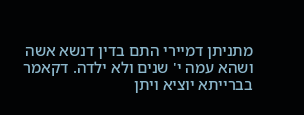מתניתן דמיירי התם בדין דנשא אשה ושהא עמה י' שנים ולא ילדה. דקאמר בברייתא יוציא ויתן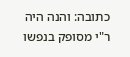כתובה: והנה היה ר"י מסופק בנפשו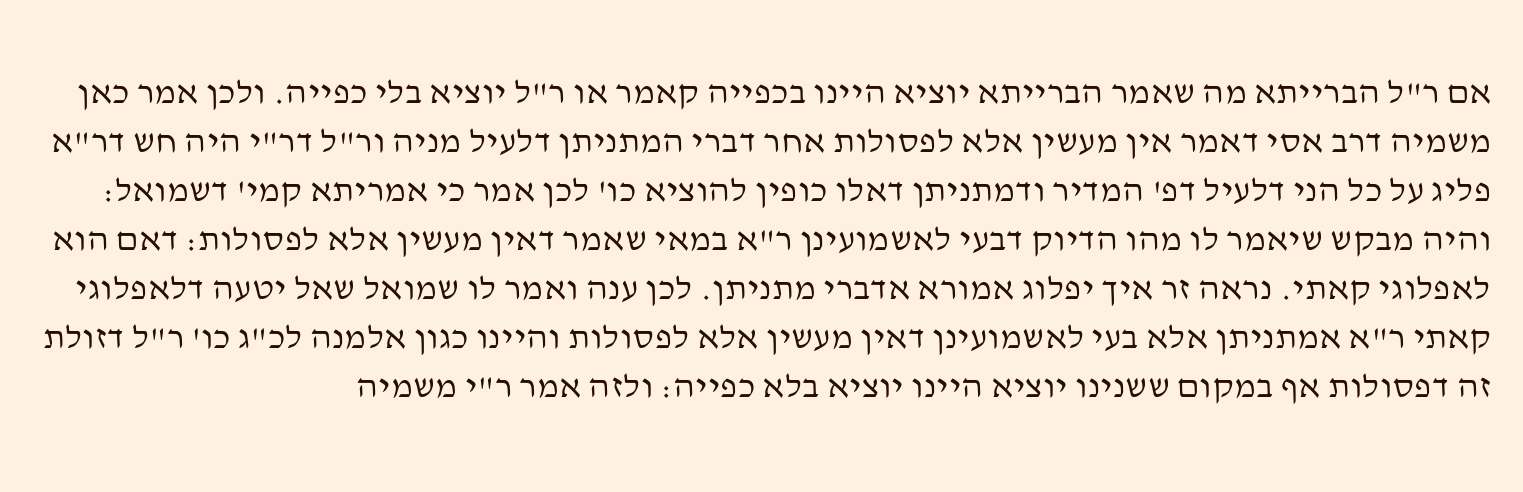אם ר"ל הברייתא מה שאמר הברייתא יוציא היינו בכפייה קאמר או ר"ל יוציא בלי כפייה. ולכן אמר כאן משמיה דרב אסי דאמר אין מעשין אלא לפסולות אחר דברי המתניתן דלעיל מניה ור"ל דר"י היה חש דר"א פליג על כל הני דלעיל דפ' המדיר ודמתניתן דאלו כופין להוציא כו' לכן אמר כי אמריתא קמי' דשמואל: והיה מבקש שיאמר לו מהו הדיוק דבעי לאשמועינן ר"א במאי שאמר דאין מעשין אלא לפסולות: דאם הוא לאפלוגי קאתי. נראה זר איך יפלוג אמורא אדברי מתניתן. לכן ענה ואמר לו שמואל שאל יטעה דלאפלוגי קאתי ר"א אמתניתן אלא בעי לאשמועינן דאין מעשין אלא לפסולות והיינו כגון אלמנה לכ"ג כו' ר"ל דזולת זה דפסולות אף במקום ששנינו יוציא היינו יוציא בלא כפייה: ולזה אמר ר"י משמיה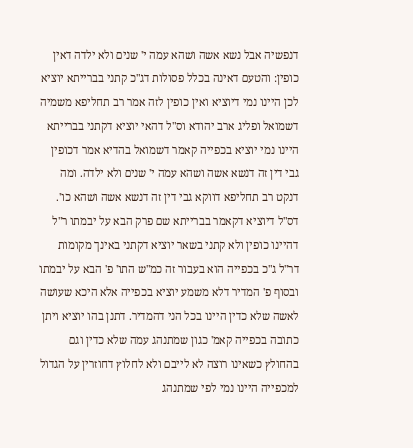דנפשיה אבל נשא אשה ושהא עמה י' שנים ולא ילדה דאין כופין: והטעם דאינה בכלל פסולות דג"כ קתני בברייתא יוציא לכן היינו נמי דיוציא ואין כופין לזה אמר רב תחליפא משמיה דשמואל ופליג ארב יהודא וס"ל דהאי יוציא דקתני בברייתא היינו נמי יוציא בכפייה קאמר דשמואל בהדיא אמר דכופין גבי דין זה דנשא אשה ושהא עמה י' שנים ולא ילדה. ומה דנקט רב תחליפא דווקא גבי דין זה דנשא אשה ושהא כו'. דס"ל דיוציא דקאמר בברייתא שם פרק הבא על יבמתו ר"ל דהיינו כופין ולא קתני בשאר יוציא דקתני באינך מקומות דר"ל ג"כ בכפייה הוא בעבור זה כמ"ש התו' פ' הבא על יבמתו ובסוף פ' המדיר דלא משמע יוציא בכפייה אלא היכא שעושה לאשה שלא כדין היינו בכל הני דהמדיר. דתנן בהו יוציא ויתן כתובה בכפייה קאמ' כגון שמתנהג עמה שלא כדין וגם בהחולץ כשאינו רוצה לא לייבם ולא לחלוץ דחוזרין על הגדול למכפייה היינו נמי לפי שמתנהג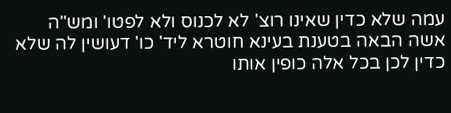עמה שלא כדין שאינו רוצ' לא לכנוס ולא לפטו' ומש"ה אשה הבאה בטענת בעינא חוטרא ליד' כו' דעושין לה שלא כדין לכן בכל אלה כופין אותו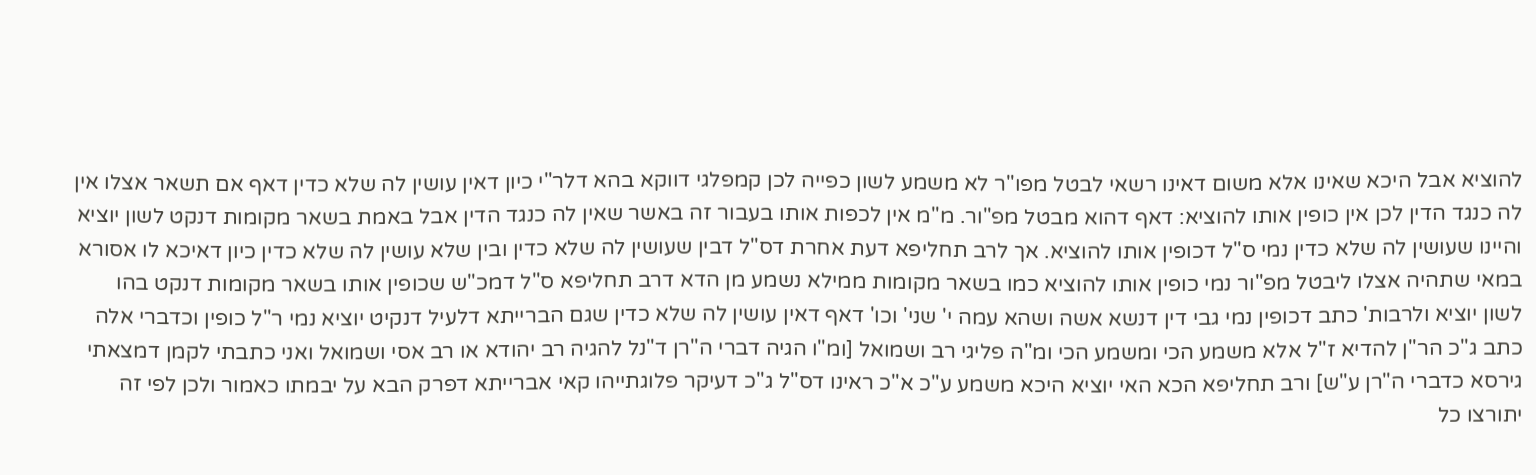להוציא אבל היכא שאינו אלא משום דאינו רשאי לבטל מפו"ר לא משמע לשון כפייה לכן קמפלגי דווקא בהא דלר"י כיון דאין עושין לה שלא כדין דאף אם תשאר אצלו אין לה כנגד הדין לכן אין כופין אותו להוציא: דאף דהוא מבטל מפ"ור. מ"מ אין לכפות אותו בעבור זה באשר שאין לה כנגד הדין אבל באמת בשאר מקומות דנקט לשון יוציא והיינו שעושין לה שלא כדין נמי ס"ל דכופין אותו להוציא. אך לרב תחליפא דעת אחרת דס"ל דבין שעושין לה שלא כדין ובין שלא עושין לה שלא כדין כיון דאיכא לו אסורא במאי שתהיה אצלו ליבטל מפ"ור נמי כופין אותו להוציא כמו בשאר מקומות ממילא נשמע מן הדא דרב תחליפא ס"ל דמכ"ש שכופין אותו בשאר מקומות דנקט בהו לשון יוציא ולרבות' כתב דכופין נמי גבי דין דנשא אשה ושהא עמה י' שני' וכו' דאף דאין עושין לה שלא כדין שגם הברייתא דלעיל דנקיט יוציא נמי ר"ל כופין וכדברי אלה כתב ג"כ הר"ן להדיא ז"ל אלא משמע הכי ומשמע הכי ומ"ה פליגי רב ושמואל [ומ"ו הגיה דברי ה"רן ד"נל להגיה רב יהודא או רב אסי ושמואל ואני כתבתי לקמן דמצאתי גירסא כדברי ה"רן ע"ש] ורב תחליפא הכא האי יוציא היכא משמע ע"כ א"כ ראינו דס"ל ג"כ דעיקר פלוגתייהו קאי אברייתא דפרק הבא על יבמתו כאמור ולכן לפי זה יתורצו כל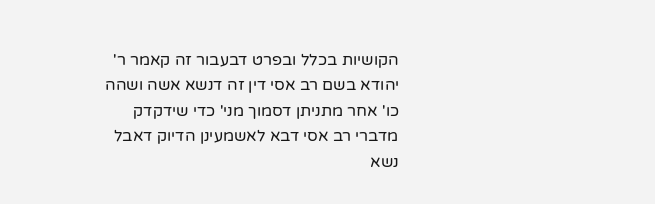הקושיות בכלל ובפרט דבעבור זה קאמר ר' יהודא בשם רב אסי דין זה דנשא אשה ושהה כו' אחר מתניתן דסמוך מני' כדי שידקדק מדברי רב אסי דבא לאשמעינן הדיוק דאבל נשא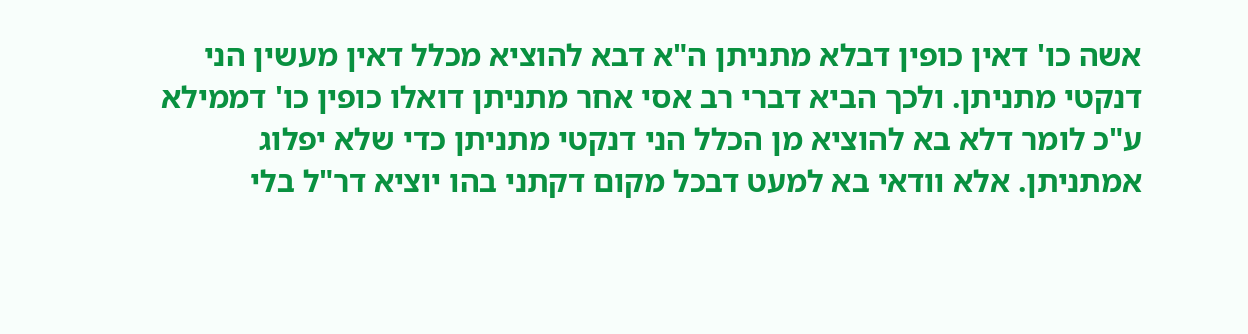אשה כו' דאין כופין דבלא מתניתן ה"א דבא להוציא מכלל דאין מעשין הני דנקטי מתניתן. ולכך הביא דברי רב אסי אחר מתניתן דואלו כופין כו' דממילא ע"כ לומר דלא בא להוציא מן הכלל הני דנקטי מתניתן כדי שלא יפלוג אמתניתן. אלא וודאי בא למעט דבכל מקום דקתני בהו יוציא דר"ל בלי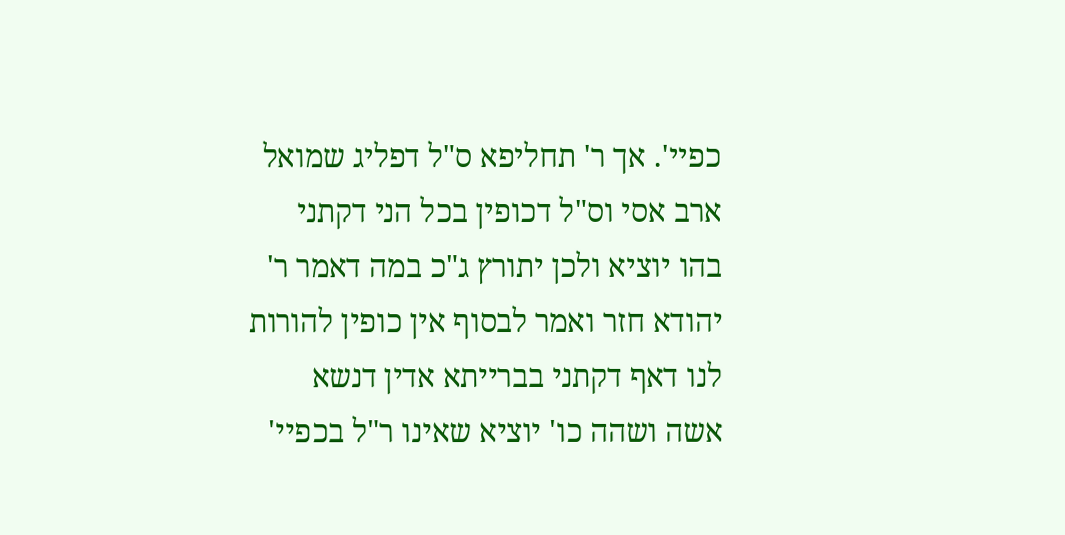כפיי'. אך ר' תחליפא ס"ל דפליג שמואל ארב אסי וס"ל דכופין בכל הני דקתני בהו יוציא ולכן יתורץ ג"כ במה דאמר ר' יהודא חזר ואמר לבסוף אין כופין להורות לנו דאף דקתני בברייתא אדין דנשא אשה ושהה כו' יוציא שאינו ר"ל בכפיי'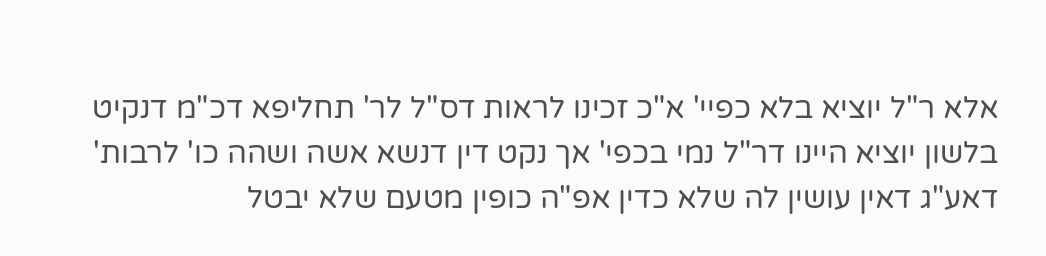אלא ר"ל יוציא בלא כפיי' א"כ זכינו לראות דס"ל לר' תחליפא דכ"מ דנקיט בלשון יוציא היינו דר"ל נמי בכפי' אך נקט דין דנשא אשה ושהה כו' לרבות' דאע"ג דאין עושין לה שלא כדין אפ"ה כופין מטעם שלא יבטל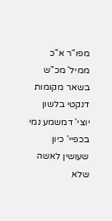מפו"ר א"כ ממיל' מכ"ש בשאר מקומות דנקטי בלשון יוצי' דמשמע נמי בכפיי' כיון שעושין לאשה שלא